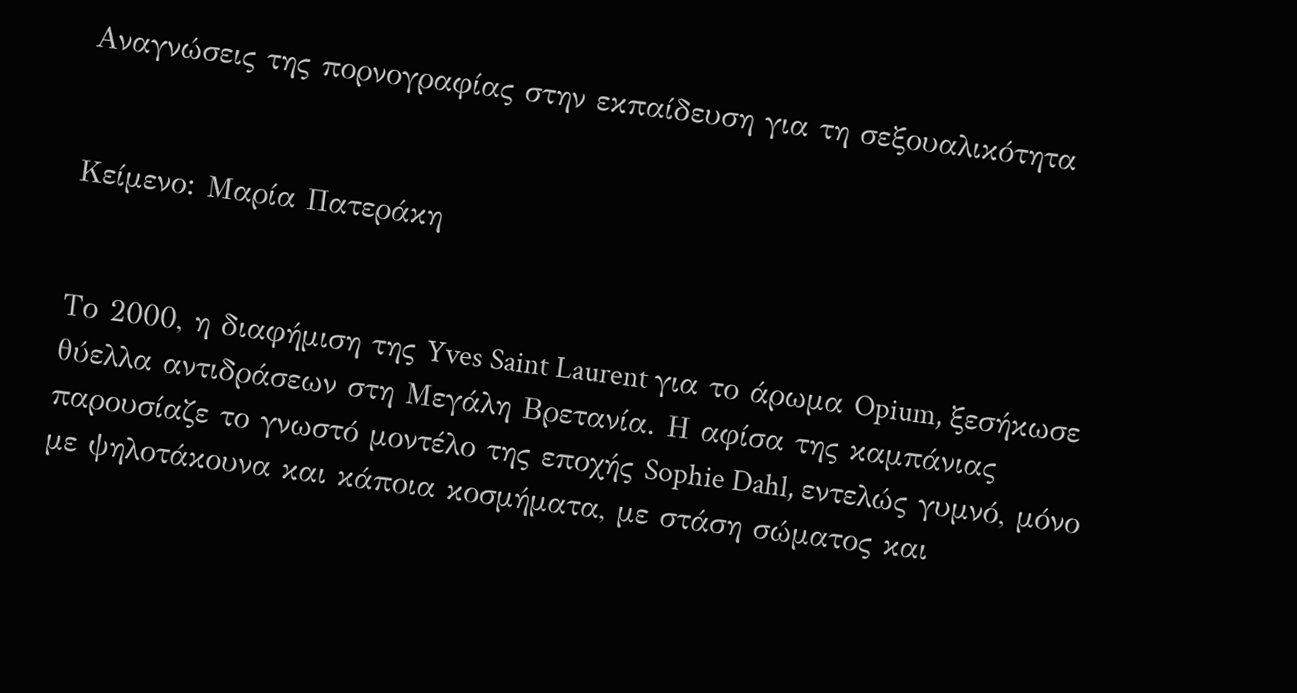Αναγνώσεις της πορνογραφίας στην εκπαίδευση για τη σεξουαλικότητα


Κείμενο: Μαρία Πατεράκη


Το 2000, η διαφήμιση της Yves Saint Laurent για το άρωμα Opium, ξεσήκωσε θύελλα αντιδράσεων στη Μεγάλη Βρετανία. Η αφίσα της καμπάνιας παρουσίαζε το γνωστό μοντέλο της εποχής Sophie Dahl, εντελώς γυμνό, μόνο με ψηλοτάκουνα και κάποια κοσμήματα, με στάση σώματος και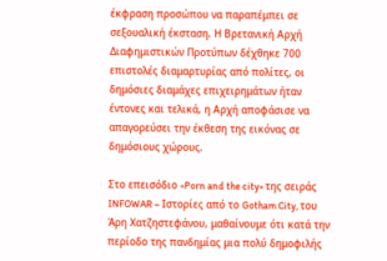έκφραση προσώπου να παραπέμπει σε σεξουαλική έκσταση. Η Βρετανική Αρχή Διαφημιστικών Προτύπων δέχθηκε 700 επιστολές διαμαρτυρίας από πολίτες, οι δημόσιες διαμάχες επιχειρημάτων ήταν έντονες και τελικά, η Αρχή αποφάσισε να απαγορεύσει την έκθεση της εικόνας σε δημόσιους χώρους.

Στο επεισόδιο «Porn and the city» της σειράς INFOWAR – Ιστορίες από το Gotham City, του Άρη Χατζηστεφάνου, μαθαίνουμε ότι κατά την περίοδο της πανδημίας μια πολύ δημοφιλής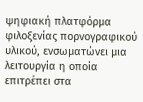ψηφιακή πλατφόρμα φιλοξενίας πορνογραφικού υλικού, ενσωματώνει μια λειτουργία η οποία επιτρέπει στα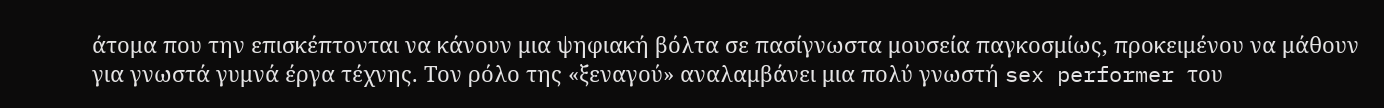άτομα που την επισκέπτονται να κάνουν μια ψηφιακή βόλτα σε πασίγνωστα μουσεία παγκοσμίως, προκειμένου να μάθουν για γνωστά γυμνά έργα τέχνης. Τον ρόλο της «ξεναγού» αναλαμβάνει μια πολύ γνωστή sex performer του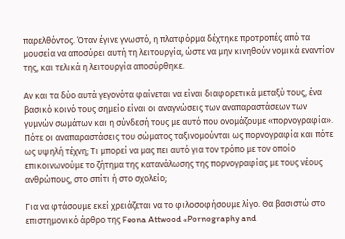παρελθόντος. Όταν έγινε γνωστό, η πλατφόρμα δέχτηκε προτροπές από τα μουσεία να αποσύρει αυτή τη λειτουργία, ώστε να μην κινηθούν νομικά εναντίον της, και τελικά η λειτουργία αποσύρθηκε.

Αν και τα δύο αυτά γεγονότα φαίνεται να είναι διαφορετικά μεταξύ τους, ένα βασικό κοινό τους σημείο είναι οι αναγνώσεις των αναπαραστάσεων των γυμνών σωμάτων και η σύνδεσή τους με αυτό που ονομάζουμε «πορνογραφία». Πότε οι αναπαραστάσεις του σώματος ταξινομούνται ως πορνογραφία και πότε ως υψηλή τέχνη; Τι μπορεί να μας πει αυτό για τον τρόπο με τον οποίο επικοινωνούμε το ζήτημα της κατανάλωσης της πορνογραφίας με τους νέους ανθρώπους, στο σπίτι ή στο σχολείο;

Για να φτάσουμε εκεί χρειάζεται να το φιλοσοφήσουμε λίγο. Θα βασιστώ στο επιστημονικό άρθρο της Feona Attwood «Pornography and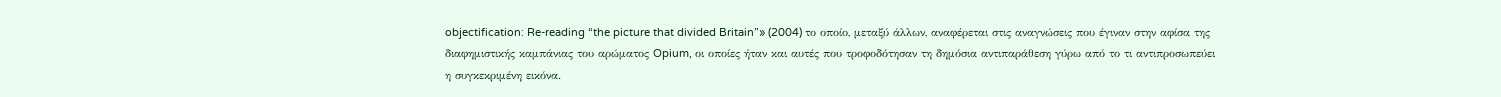objectification: Re-reading “the picture that divided Britain”» (2004) το οποίο, μεταξύ άλλων, αναφέρεται στις αναγνώσεις που έγιναν στην αφίσα της διαφημιστικής καμπάνιας του αρώματος Opium, οι οποίες ήταν και αυτές που τροφοδότησαν τη δημόσια αντιπαράθεση γύρω από το τι αντιπροσωπεύει η συγκεκριμένη εικόνα.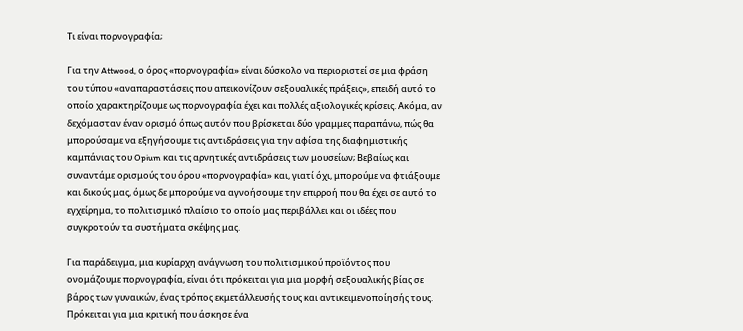Τι είναι πορνογραφία;

Για την Attwood, ο όρος «πορνογραφία» είναι δύσκολο να περιοριστεί σε μια φράση του τύπου «αναπαραστάσεις που απεικονίζουν σεξουαλικές πράξεις», επειδή αυτό το οποίο χαρακτηρίζουμε ως πορνογραφία έχει και πολλές αξιολογικές κρίσεις. Ακόμα, αν δεχόμασταν έναν ορισμό όπως αυτόν που βρίσκεται δύο γραμμες παραπάνω, πώς θα μπορούσαμε να εξηγήσουμε τις αντιδράσεις για την αφίσα της διαφημιστικής καμπάνιας του Opium και τις αρνητικές αντιδράσεις των μουσείων; Βεβαίως και συναντάμε ορισμούς του όρου «πορνογραφία» και, γιατί όχι, μπορούμε να φτιάξουμε και δικούς μας, όμως δε μπορούμε να αγνοήσουμε την επιρροή που θα έχει σε αυτό το εγχείρημα, το πολιτισμικό πλαίσιο το οποίο μας περιβάλλει και οι ιδέες που συγκροτούν τα συστήματα σκέψης μας.

Για παράδειγμα, μια κυρίαρχη ανάγνωση του πολιτισμικού προϊόντος που ονομάζουμε πορνογραφία, είναι ότι πρόκειται για μια μορφή σεξουαλικής βίας σε βάρος των γυναικών, ένας τρόπος εκμετάλλευσής τους και αντικειμενοποίησής τους. Πρόκειται για μια κριτική που άσκησε ένα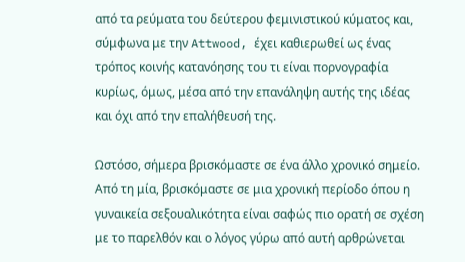από τα ρεύματα του δεύτερου φεμινιστικού κύματος και, σύμφωνα με την Attwood, έχει καθιερωθεί ως ένας τρόπος κοινής κατανόησης του τι είναι πορνογραφία κυρίως, όμως, μέσα από την επανάληψη αυτής της ιδέας και όχι από την επαλήθευσή της.

Ωστόσο, σήμερα βρισκόμαστε σε ένα άλλο χρονικό σημείο. Από τη μία, βρισκόμαστε σε μια χρονική περίοδο όπου η γυναικεία σεξουαλικότητα είναι σαφώς πιο ορατή σε σχέση με το παρελθόν και ο λόγος γύρω από αυτή αρθρώνεται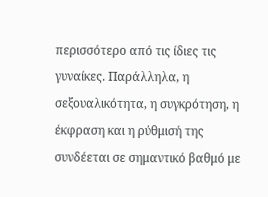περισσότερο από τις ίδιες τις γυναίκες. Παράλληλα, η σεξουαλικότητα, η συγκρότηση, η έκφραση και η ρύθμισή της συνδέεται σε σημαντικό βαθμό με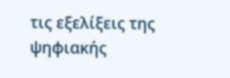τις εξελίξεις της ψηφιακής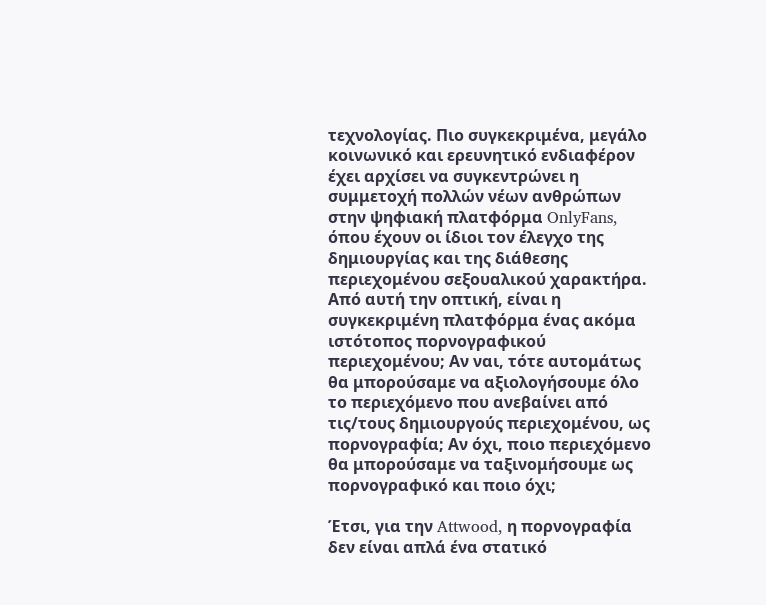τεχνολογίας. Πιο συγκεκριμένα, μεγάλο κοινωνικό και ερευνητικό ενδιαφέρον έχει αρχίσει να συγκεντρώνει η συμμετοχή πολλών νέων ανθρώπων στην ψηφιακή πλατφόρμα OnlyFans, όπου έχουν οι ίδιοι τον έλεγχο της δημιουργίας και της διάθεσης περιεχομένου σεξουαλικού χαρακτήρα. Από αυτή την οπτική, είναι η συγκεκριμένη πλατφόρμα ένας ακόμα ιστότοπος πορνογραφικού περιεχομένου; Αν ναι, τότε αυτομάτως θα μπορούσαμε να αξιολογήσουμε όλο το περιεχόμενο που ανεβαίνει από τις/τους δημιουργούς περιεχομένου, ως πορνογραφία; Αν όχι, ποιο περιεχόμενο θα μπορούσαμε να ταξινομήσουμε ως πορνογραφικό και ποιο όχι;

Έτσι, για την Attwood, η πορνογραφία δεν είναι απλά ένα στατικό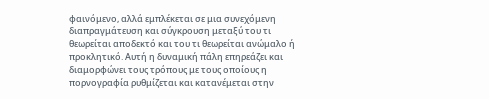φαινόμενο, αλλά εμπλέκεται σε μια συνεχόμενη διαπραγμάτευση και σύγκρουση μεταξύ του τι θεωρείται αποδεκτό και του τι θεωρείται ανώμαλο ή προκλητικό. Αυτή η δυναμική πάλη επηρεάζει και διαμορφώνει τους τρόπους με τους οποίους η πορνογραφία ρυθμίζεται και κατανέμεται στην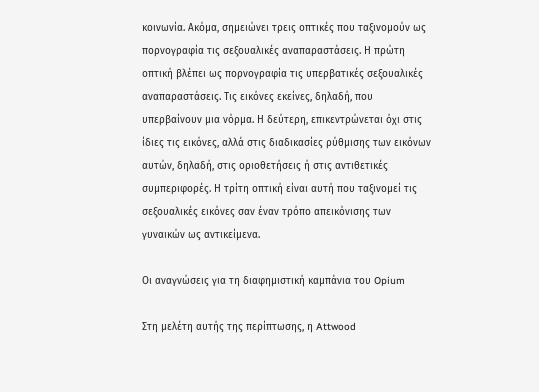κοινωνία. Ακόμα, σημειώνει τρεις οπτικές που ταξινομούν ως πορνογραφία τις σεξουαλικές αναπαραστάσεις. Η πρώτη οπτική βλέπει ως πορνογραφία τις υπερβατικές σεξουαλικές αναπαραστάσεις. Τις εικόνες εκείνες, δηλαδή, που υπερβαίνουν μια νόρμα. Η δεύτερη, επικεντρώνεται όχι στις ίδιες τις εικόνες, αλλά στις διαδικασίες ρύθμισης των εικόνων αυτών, δηλαδή, στις οριοθετήσεις ή στις αντιθετικές συμπεριφορές. Η τρίτη οπτική είναι αυτή που ταξινομεί τις σεξουαλικές εικόνες σαν έναν τρόπο απεικόνισης των γυναικών ως αντικείμενα.

Οι αναγνώσεις για τη διαφημιστική καμπάνια του Opium

Στη μελέτη αυτής της περίπτωσης, η Attwood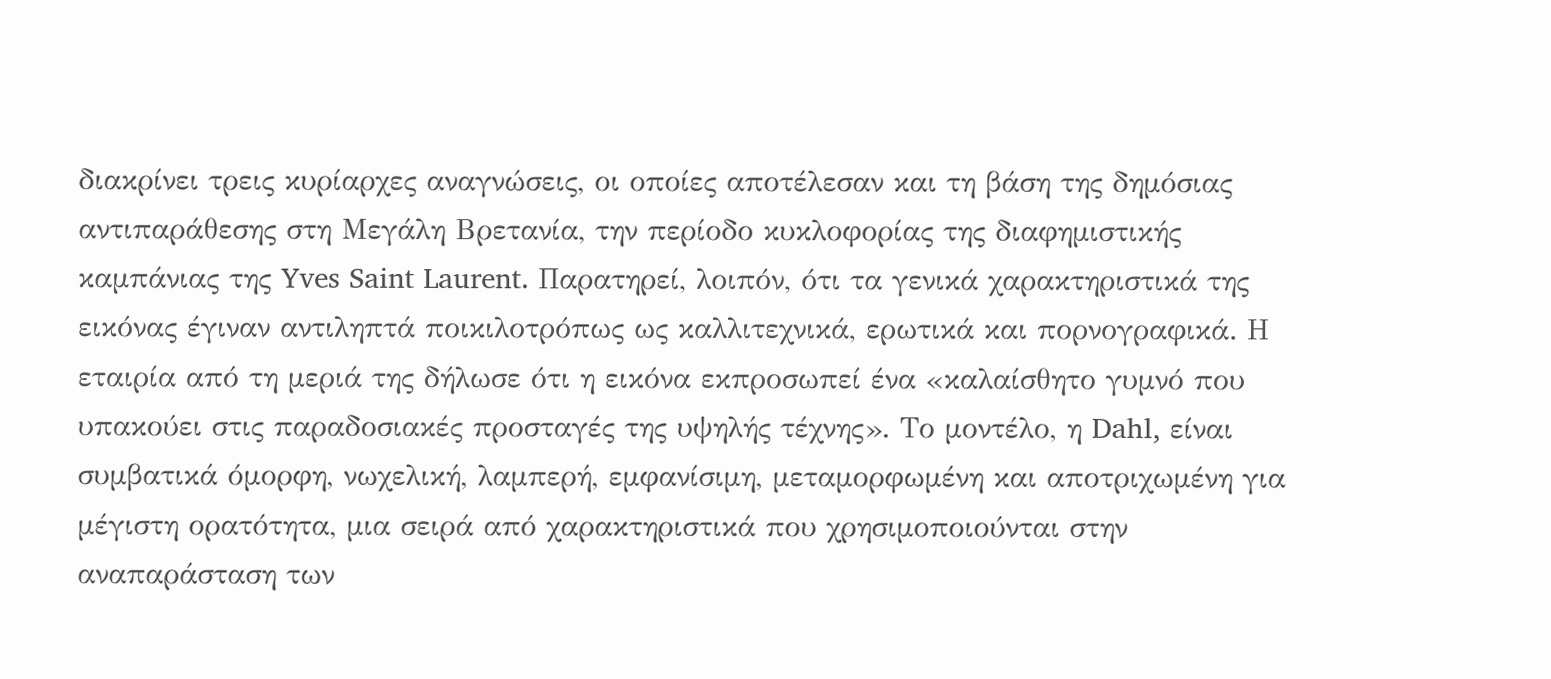διακρίνει τρεις κυρίαρχες αναγνώσεις, οι οποίες αποτέλεσαν και τη βάση της δημόσιας αντιπαράθεσης στη Μεγάλη Βρετανία, την περίοδο κυκλοφορίας της διαφημιστικής καμπάνιας της Yves Saint Laurent. Παρατηρεί, λοιπόν, ότι τα γενικά χαρακτηριστικά της εικόνας έγιναν αντιληπτά ποικιλοτρόπως ως καλλιτεχνικά, ερωτικά και πορνογραφικά. Η εταιρία από τη μεριά της δήλωσε ότι η εικόνα εκπροσωπεί ένα «καλαίσθητο γυμνό που υπακούει στις παραδοσιακές προσταγές της υψηλής τέχνης». Το μοντέλο, η Dahl, είναι συμβατικά όμορφη, νωχελική, λαμπερή, εμφανίσιμη, μεταμορφωμένη και αποτριχωμένη για μέγιστη ορατότητα, μια σειρά από χαρακτηριστικά που χρησιμοποιούνται στην αναπαράσταση των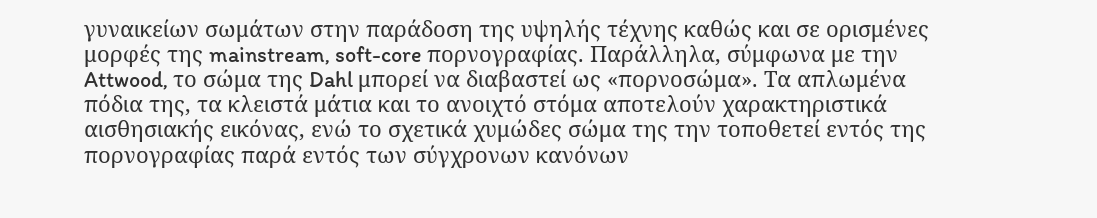γυναικείων σωμάτων στην παράδοση της υψηλής τέχνης καθώς και σε ορισμένες μορφές της mainstream, soft-core πορνογραφίας. Παράλληλα, σύμφωνα με την Attwood, το σώμα της Dahl μπορεί να διαβαστεί ως «πορνοσώμα». Τα απλωμένα πόδια της, τα κλειστά μάτια και το ανοιχτό στόμα αποτελούν χαρακτηριστικά αισθησιακής εικόνας, ενώ το σχετικά χυμώδες σώμα της την τοποθετεί εντός της πορνογραφίας παρά εντός των σύγχρονων κανόνων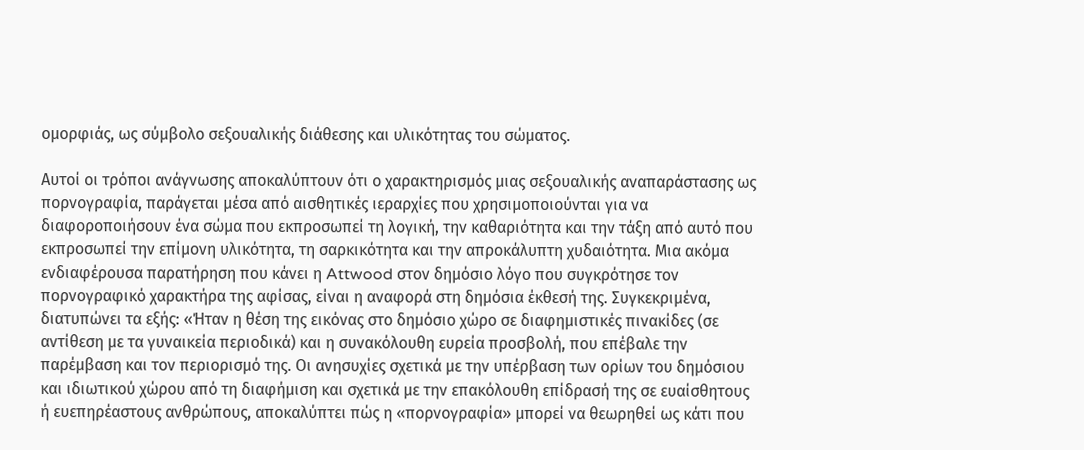ομορφιάς, ως σύμβολο σεξουαλικής διάθεσης και υλικότητας του σώματος.

Αυτοί οι τρόποι ανάγνωσης αποκαλύπτουν ότι ο χαρακτηρισμός μιας σεξουαλικής αναπαράστασης ως πορνογραφία, παράγεται μέσα από αισθητικές ιεραρχίες που χρησιμοποιούνται για να διαφοροποιήσουν ένα σώμα που εκπροσωπεί τη λογική, την καθαριότητα και την τάξη από αυτό που εκπροσωπεί την επίμονη υλικότητα, τη σαρκικότητα και την απροκάλυπτη χυδαιότητα. Μια ακόμα ενδιαφέρουσα παρατήρηση που κάνει η Attwood στον δημόσιο λόγο που συγκρότησε τον πορνογραφικό χαρακτήρα της αφίσας, είναι η αναφορά στη δημόσια έκθεσή της. Συγκεκριμένα, διατυπώνει τα εξής: «Ήταν η θέση της εικόνας στο δημόσιο χώρο σε διαφημιστικές πινακίδες (σε αντίθεση με τα γυναικεία περιοδικά) και η συνακόλουθη ευρεία προσβολή, που επέβαλε την παρέμβαση και τον περιορισμό της. Οι ανησυχίες σχετικά με την υπέρβαση των ορίων του δημόσιου και ιδιωτικού χώρου από τη διαφήμιση και σχετικά με την επακόλουθη επίδρασή της σε ευαίσθητους ή ευεπηρέαστους ανθρώπους, αποκαλύπτει πώς η «πορνογραφία» μπορεί να θεωρηθεί ως κάτι που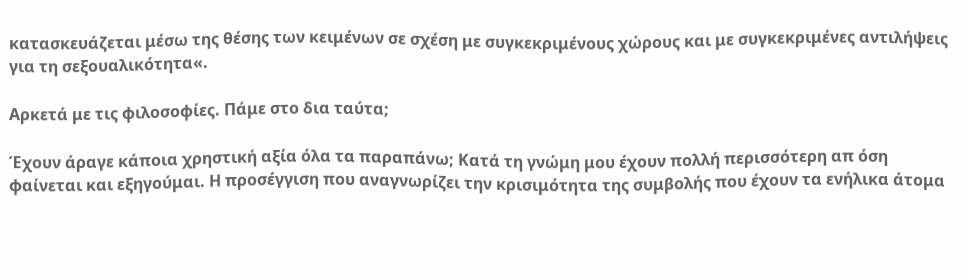κατασκευάζεται μέσω της θέσης των κειμένων σε σχέση με συγκεκριμένους χώρους και με συγκεκριμένες αντιλήψεις για τη σεξουαλικότητα«.

Αρκετά με τις φιλοσοφίες. Πάμε στο δια ταύτα;

Έχουν άραγε κάποια χρηστική αξία όλα τα παραπάνω; Κατά τη γνώμη μου έχουν πολλή περισσότερη απ όση φαίνεται και εξηγούμαι. Η προσέγγιση που αναγνωρίζει την κρισιμότητα της συμβολής που έχουν τα ενήλικα άτομα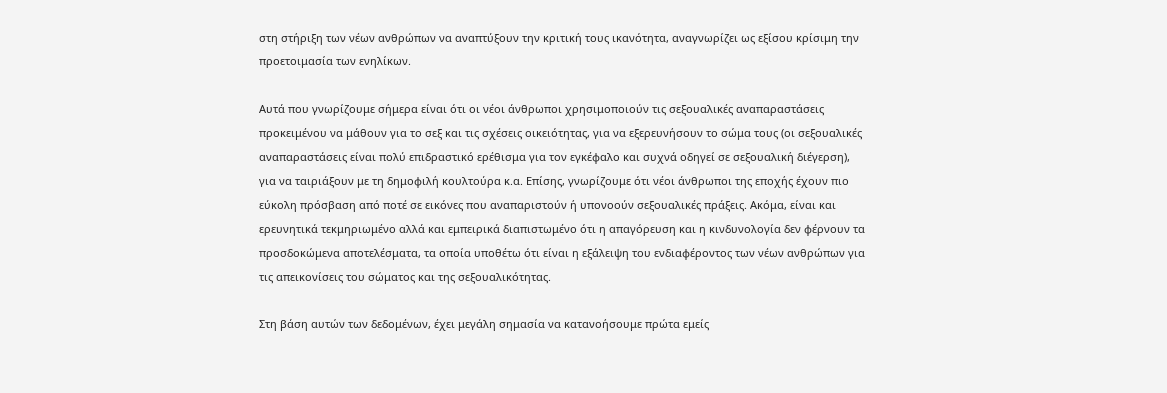στη στήριξη των νέων ανθρώπων να αναπτύξουν την κριτική τους ικανότητα, αναγνωρίζει ως εξίσου κρίσιμη την προετοιμασία των ενηλίκων.

Αυτά που γνωρίζουμε σήμερα είναι ότι οι νέοι άνθρωποι χρησιμοποιούν τις σεξουαλικές αναπαραστάσεις προκειμένου να μάθουν για το σεξ και τις σχέσεις οικειότητας, για να εξερευνήσουν το σώμα τους (οι σεξουαλικές αναπαραστάσεις είναι πολύ επιδραστικό ερέθισμα για τον εγκέφαλο και συχνά οδηγεί σε σεξουαλική διέγερση), για να ταιριάξουν με τη δημοφιλή κουλτούρα κ.α. Επίσης, γνωρίζουμε ότι νέοι άνθρωποι της εποχής έχουν πιο εύκολη πρόσβαση από ποτέ σε εικόνες που αναπαριστούν ή υπονοούν σεξουαλικές πράξεις. Ακόμα, είναι και ερευνητικά τεκμηριωμένο αλλά και εμπειρικά διαπιστωμένο ότι η απαγόρευση και η κινδυνολογία δεν φέρνουν τα προσδοκώμενα αποτελέσματα, τα οποία υποθέτω ότι είναι η εξάλειψη του ενδιαφέροντος των νέων ανθρώπων για τις απεικονίσεις του σώματος και της σεξουαλικότητας.

Στη βάση αυτών των δεδομένων, έχει μεγάλη σημασία να κατανοήσουμε πρώτα εμείς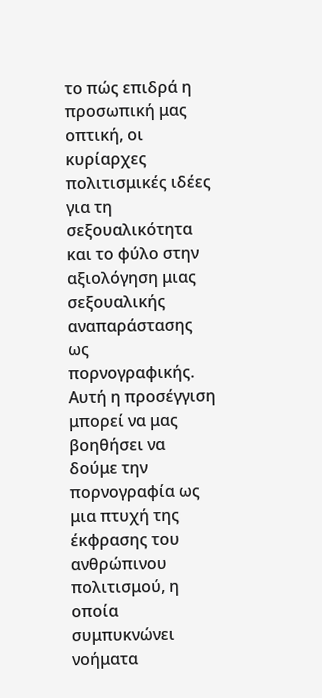το πώς επιδρά η προσωπική μας οπτική, οι κυρίαρχες πολιτισμικές ιδέες για τη σεξουαλικότητα και το φύλο στην αξιολόγηση μιας σεξουαλικής αναπαράστασης ως πορνογραφικής. Αυτή η προσέγγιση μπορεί να μας βοηθήσει να δούμε την πορνογραφία ως μια πτυχή της έκφρασης του ανθρώπινου πολιτισμού, η οποία συμπυκνώνει νοήματα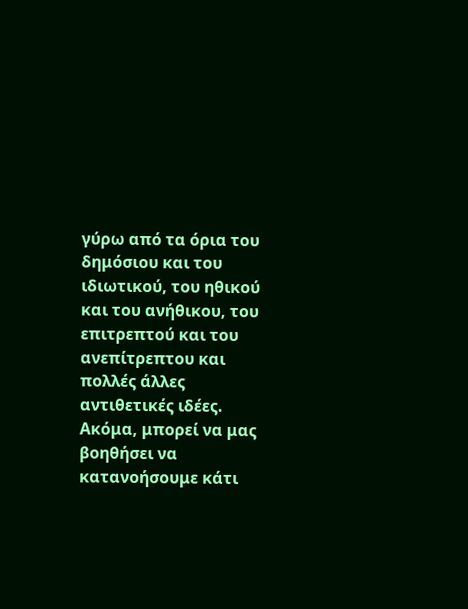γύρω από τα όρια του δημόσιου και του ιδιωτικού, του ηθικού και του ανήθικου, του επιτρεπτού και του ανεπίτρεπτου και πολλές άλλες αντιθετικές ιδέες. Ακόμα, μπορεί να μας βοηθήσει να κατανοήσουμε κάτι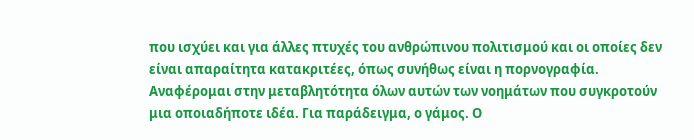που ισχύει και για άλλες πτυχές του ανθρώπινου πολιτισμού και οι οποίες δεν είναι απαραίτητα κατακριτέες, όπως συνήθως είναι η πορνογραφία. Αναφέρομαι στην μεταβλητότητα όλων αυτών των νοημάτων που συγκροτούν μια οποιαδήποτε ιδέα. Για παράδειγμα, ο γάμος. Ο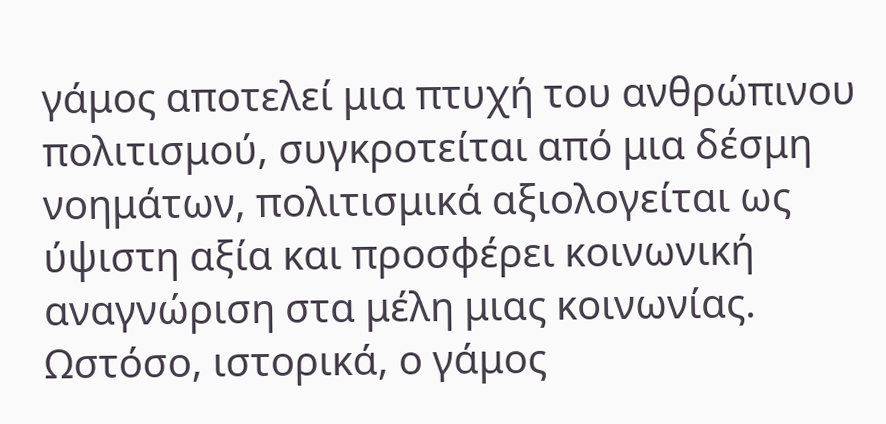γάμος αποτελεί μια πτυχή του ανθρώπινου πολιτισμού, συγκροτείται από μια δέσμη νοημάτων, πολιτισμικά αξιολογείται ως ύψιστη αξία και προσφέρει κοινωνική αναγνώριση στα μέλη μιας κοινωνίας. Ωστόσο, ιστορικά, ο γάμος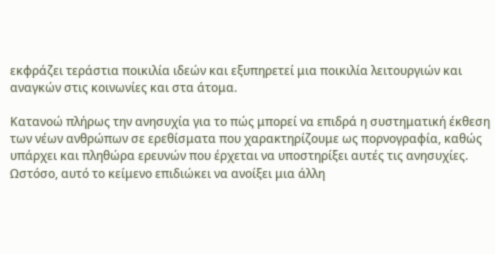εκφράζει τεράστια ποικιλία ιδεών και εξυπηρετεί μια ποικιλία λειτουργιών και αναγκών στις κοινωνίες και στα άτομα.

Κατανοώ πλήρως την ανησυχία για το πώς μπορεί να επιδρά η συστηματική έκθεση των νέων ανθρώπων σε ερεθίσματα που χαρακτηρίζουμε ως πορνογραφία, καθώς υπάρχει και πληθώρα ερευνών που έρχεται να υποστηρίξει αυτές τις ανησυχίες. Ωστόσο, αυτό το κείμενο επιδιώκει να ανοίξει μια άλλη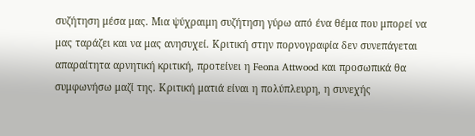συζήτηση μέσα μας. Μια ψύχραιμη συζήτηση γύρω από ένα θέμα που μπορεί να μας ταράζει και να μας ανησυχεί. Κριτική στην πορνογραφία δεν συνεπάγεται απαραίτητα αρνητική κριτική, προτείνει η Feona Attwood και προσωπικά θα συμφωνήσω μαζί της. Κριτική ματιά είναι η πολύπλευρη, η συνεχής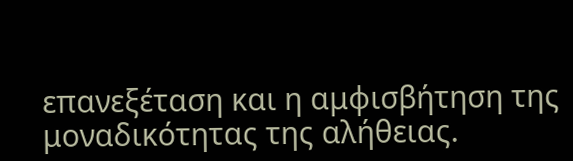επανεξέταση και η αμφισβήτηση της μοναδικότητας της αλήθειας.